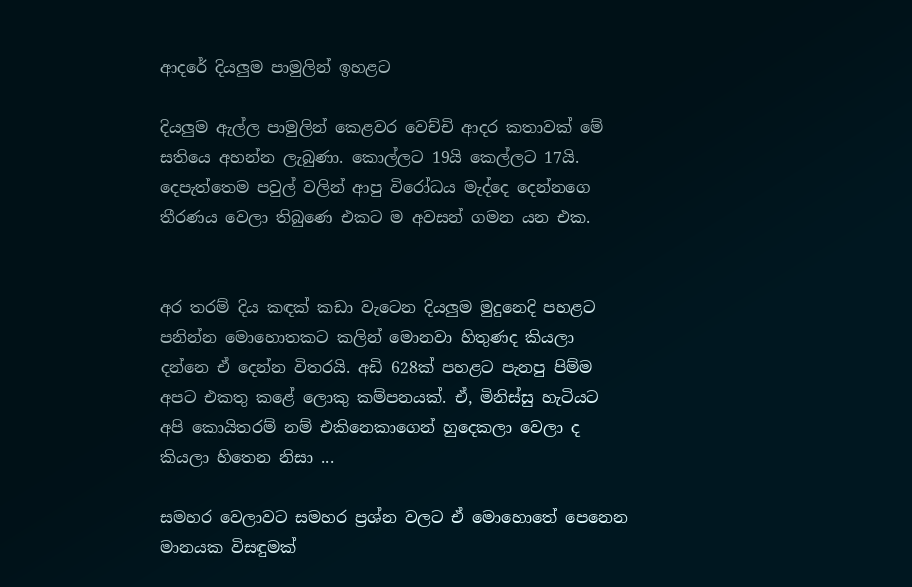ආදරේ දියලුම පාමුලින් ඉහළට

දියලුම ඇල්ල පාමුලින් කෙළවර වෙච්චි ආදර කතාවක් මේ සතියෙ අහන්න ලැබුණා. කොල්ලට 19යි කෙල්ලට 17යි. දෙපැත්තෙම පවුල් වලින් ආපු විරෝධය මැද්දෙ දෙන්නගෙ තීරණය වෙලා තිබුණෙ එකට ම අවසන් ගමන යන එක.


අර තරම් දිය කඳක් කඩා වැටෙන දියලුම මුදුනෙදි පහළට පනින්න මොහොතකට කලින් මොනවා හිතුණද කියලා දන්නෙ ඒ දෙන්න විතරයි. අඩි 628ක් පහළට පැනපු පිම්ම අපට එකතු කළේ ලොකු කම්පනයක්. ඒ, මිනිස්සු හැටියට අපි කොයිතරම් නම් එකිනෙකාගෙන් හුදෙකලා වෙලා ද කියලා හිතෙන නිසා ...

සමහර වෙලාවට සමහර ප්‍රශ්න වලට ඒ මොහොතේ පෙනෙන මානයක විසඳුමක්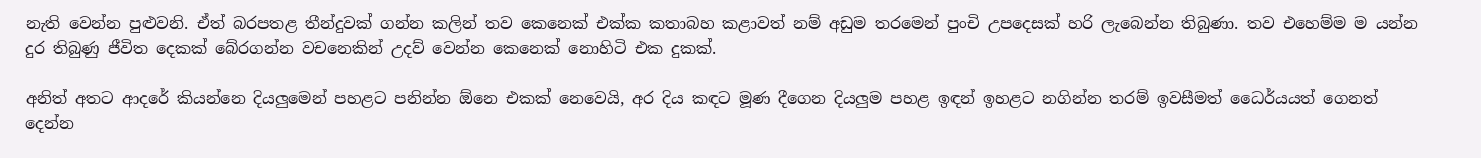නැති වෙන්න පුළුවනි. ඒත් බරපතළ තීන්දුවක් ගන්න කලින් තව කෙනෙක් එක්ක කතාබහ කළාවත් නම් අඩුම තරමෙන් පුංචි උපදෙසක් හරි ලැබෙන්න තිබුණා. තව එහෙම්ම ම යන්න දුර තිබුණු ජීවිත දෙකක් බේරගන්න වචනෙකින් උදව් වෙන්න කෙනෙක් නොහිටි එක දුකක්.

අනිත් අතට ආදරේ කියන්නෙ දියලුමෙන් පහළට පනින්න ඕනෙ එකක් නෙවෙයි, අර දිය කඳට මූණ දීගෙන දියලුම පහළ ඉඳන් ඉහළට නගින්න තරම් ඉවසීමත් ධෛර්යයත් ගෙනත් දෙන්න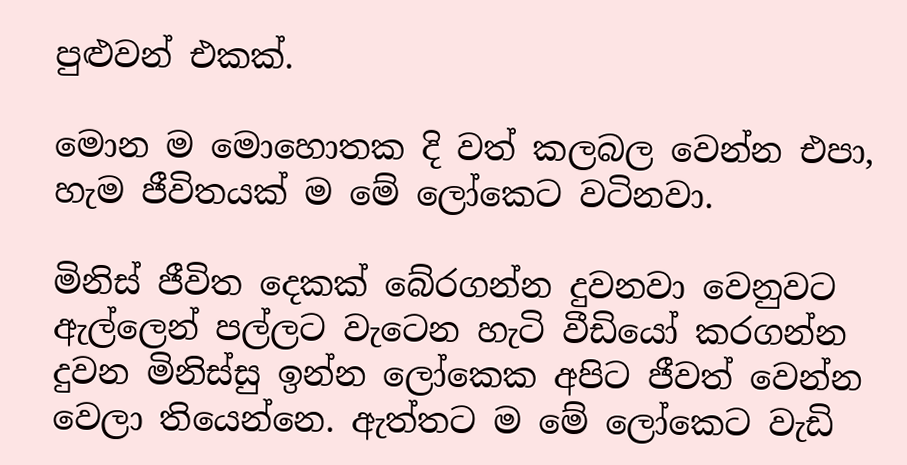පුළුවන් එකක්.

මොන ම මොහොතක දි වත් කලබල වෙන්න එපා, හැම ජීවිතයක් ම මේ ලෝකෙට වටිනවා.

මිනිස් ජීවිත දෙකක් බේරගන්න දුවනවා වෙනුවට ඇල්ලෙන් පල්ලට වැටෙන හැටි වීඩියෝ කරගන්න දුවන මිනිස්සු ඉන්න ලෝකෙක අපිට ජීවත් වෙන්න වෙලා තියෙන්නෙ. ඇත්තට ම මේ ලෝකෙට වැඩි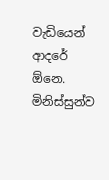වැඩියෙන් ආදරේ ඕනෙ. මිනිස්සුන්ව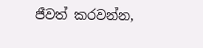ජීවත් කරවන්න,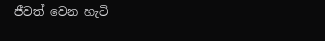ජීවත් වෙන හැටි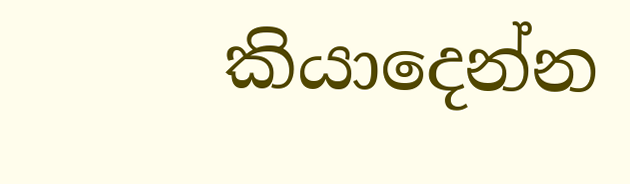කියාදෙන්න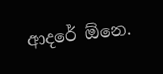ආදරේ ඕනෙ.